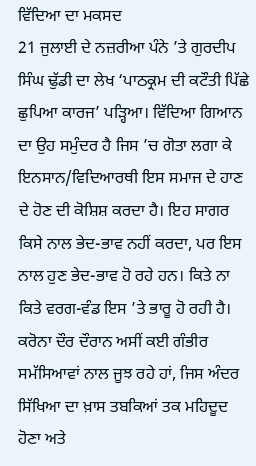ਵਿੱਦਿਆ ਦਾ ਮਕਸਦ
21 ਜੁਲਾਈ ਦੇ ਨਜ਼ਰੀਆ ਪੰਨੇ ’ਤੇ ਗੁਰਦੀਪ ਸਿੰਘ ਢੁੱਡੀ ਦਾ ਲੇਖ ‘ਪਾਠਕ੍ਰਮ ਦੀ ਕਟੌਤੀ ਪਿੱਛੇ ਛੁਪਿਆ ਕਾਰਜ’ ਪੜ੍ਹਿਆ। ਵਿੱਦਿਆ ਗਿਆਨ ਦਾ ਉਹ ਸਮੁੰਦਰ ਹੈ ਜਿਸ ’ਚ ਗੋਤਾ ਲਗਾ ਕੇ ਇਨਸਾਨ/ਵਿਦਿਆਰਥੀ ਇਸ ਸਮਾਜ ਦੇ ਹਾਣ ਦੇ ਹੋਣ ਦੀ ਕੋਸ਼ਿਸ਼ ਕਰਦਾ ਹੈ। ਇਹ ਸਾਗਰ ਕਿਸੇ ਨਾਲ ਭੇਦ-ਭਾਵ ਨਹੀਂ ਕਰਦਾ, ਪਰ ਇਸ ਨਾਲ ਹੁਣ ਭੇਦ-ਭਾਵ ਹੋ ਰਹੇ ਹਨ। ਕਿਤੇ ਨਾ ਕਿਤੇ ਵਰਗ-ਵੰਡ ਇਸ ’ਤੇ ਭਾਰੂ ਹੋ ਰਹੀ ਹੈ। ਕਰੋਨਾ ਦੌਰ ਦੌਰਾਨ ਅਸੀਂ ਕਈ ਗੰਭੀਰ ਸਮੱਸਿਆਵਾਂ ਨਾਲ ਜੂਝ ਰਹੇ ਹਾਂ, ਜਿਸ ਅੰਦਰ ਸਿੱਖਿਆ ਦਾ ਖ਼ਾਸ ਤਬਕਿਆਂ ਤਕ ਮਹਿਦੂਦ ਹੋਣਾ ਅਤੇ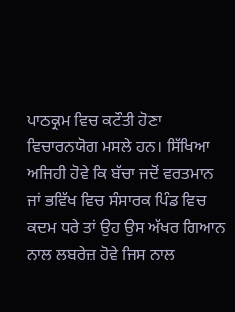ਪਾਠਕ੍ਰਮ ਵਿਚ ਕਟੌਤੀ ਹੋਣਾ ਵਿਚਾਰਨਯੋਗ ਮਸਲੇ ਹਨ। ਸਿੱਖਿਆ ਅਜਿਹੀ ਹੋਵੇ ਕਿ ਬੱਚਾ ਜਦੋਂ ਵਰਤਮਾਨ ਜਾਂ ਭਵਿੱਖ ਵਿਚ ਸੰਸਾਰਕ ਪਿੰਡ ਵਿਚ ਕਦਮ ਧਰੇ ਤਾਂ ਉਹ ਉਸ ਅੱਖਰ ਗਿਆਨ ਨਾਲ ਲਬਰੇਜ਼ ਹੋਵੇ ਜਿਸ ਨਾਲ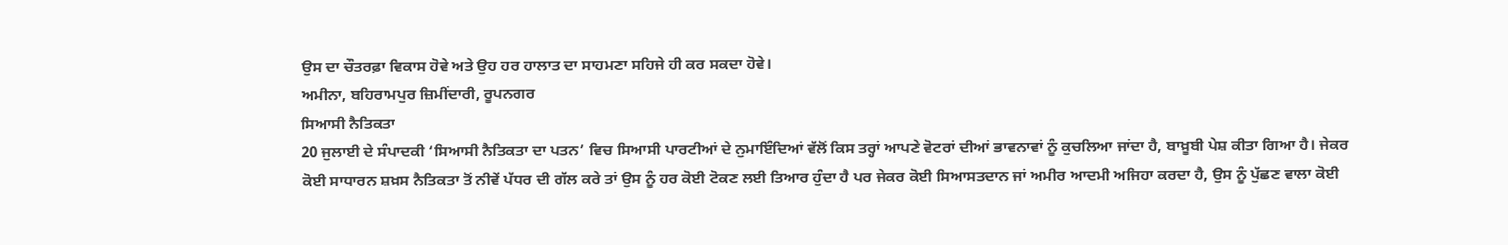ਉਸ ਦਾ ਚੌਤਰਫ਼ਾ ਵਿਕਾਸ ਹੋਵੇ ਅਤੇ ਉਹ ਹਰ ਹਾਲਾਤ ਦਾ ਸਾਹਮਣਾ ਸਹਿਜੇ ਹੀ ਕਰ ਸਕਦਾ ਹੋਵੇ।
ਅਮੀਨਾ, ਬਹਿਰਾਮਪੁਰ ਜ਼ਿਮੀਂਦਾਰੀ, ਰੂਪਨਗਰ
ਸਿਆਸੀ ਨੈਤਿਕਤਾ
20 ਜੁਲਾਈ ਦੇ ਸੰਪਾਦਕੀ ‘ਸਿਆਸੀ ਨੈਤਿਕਤਾ ਦਾ ਪਤਨ’ ਵਿਚ ਸਿਆਸੀ ਪਾਰਟੀਆਂ ਦੇ ਨੁਮਾਇੰਦਿਆਂ ਵੱਲੋਂ ਕਿਸ ਤਰ੍ਹਾਂ ਆਪਣੇ ਵੋਟਰਾਂ ਦੀਆਂ ਭਾਵਨਾਵਾਂ ਨੂੰ ਕੁਚਲਿਆ ਜਾਂਦਾ ਹੈ, ਬਾਖ਼ੂਬੀ ਪੇਸ਼ ਕੀਤਾ ਗਿਆ ਹੈ। ਜੇਕਰ ਕੋਈ ਸਾਧਾਰਨ ਸ਼ਖ਼ਸ ਨੈਤਿਕਤਾ ਤੋਂ ਨੀਵੇਂ ਪੱਧਰ ਦੀ ਗੱਲ ਕਰੇ ਤਾਂ ਉਸ ਨੂੰ ਹਰ ਕੋਈ ਟੋਕਣ ਲਈ ਤਿਆਰ ਹੁੰਦਾ ਹੈ ਪਰ ਜੇਕਰ ਕੋਈ ਸਿਆਸਤਦਾਨ ਜਾਂ ਅਮੀਰ ਆਦਮੀ ਅਜਿਹਾ ਕਰਦਾ ਹੈ, ਉਸ ਨੂੰ ਪੁੱਛਣ ਵਾਲਾ ਕੋਈ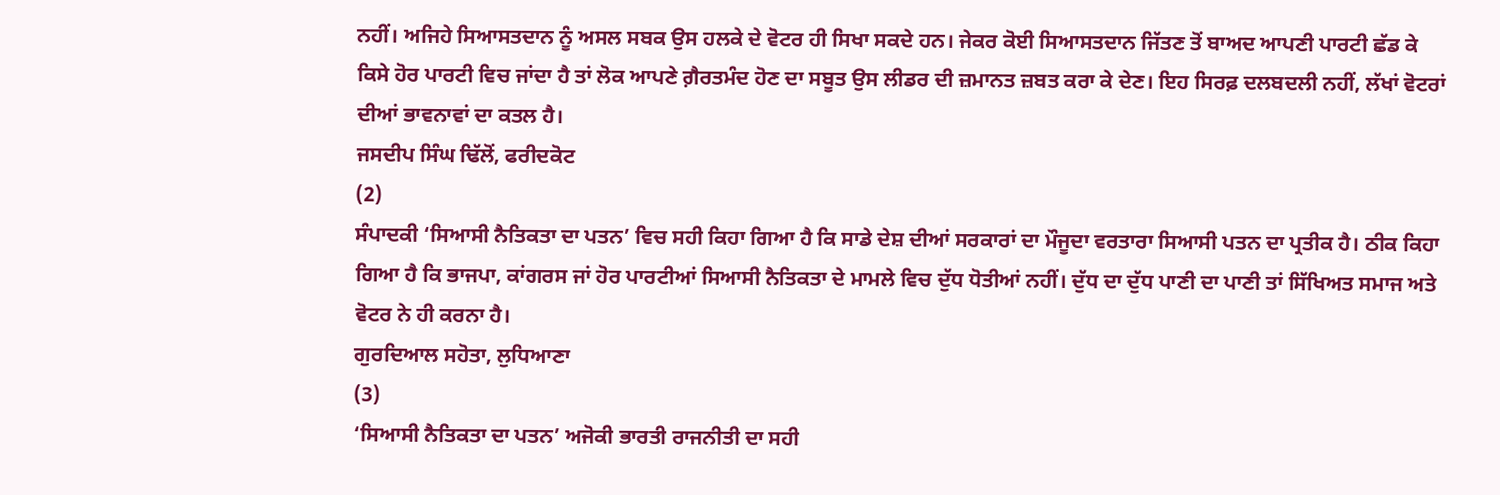ਨਹੀਂ। ਅਜਿਹੇ ਸਿਆਸਤਦਾਨ ਨੂੰ ਅਸਲ ਸਬਕ ਉਸ ਹਲਕੇ ਦੇ ਵੋਟਰ ਹੀ ਸਿਖਾ ਸਕਦੇ ਹਨ। ਜੇਕਰ ਕੋਈ ਸਿਆਸਤਦਾਨ ਜਿੱਤਣ ਤੋਂ ਬਾਅਦ ਆਪਣੀ ਪਾਰਟੀ ਛੱਡ ਕੇ ਕਿਸੇ ਹੋਰ ਪਾਰਟੀ ਵਿਚ ਜਾਂਦਾ ਹੈ ਤਾਂ ਲੋਕ ਆਪਣੇ ਗ਼ੈਰਤਮੰਦ ਹੋਣ ਦਾ ਸਬੂਤ ਉਸ ਲੀਡਰ ਦੀ ਜ਼ਮਾਨਤ ਜ਼ਬਤ ਕਰਾ ਕੇ ਦੇਣ। ਇਹ ਸਿਰਫ਼ ਦਲਬਦਲੀ ਨਹੀਂ, ਲੱਖਾਂ ਵੋਟਰਾਂ ਦੀਆਂ ਭਾਵਨਾਵਾਂ ਦਾ ਕਤਲ ਹੈ।
ਜਸਦੀਪ ਸਿੰਘ ਢਿੱਲੋਂ, ਫਰੀਦਕੋਟ
(2)
ਸੰਪਾਦਕੀ ‘ਸਿਆਸੀ ਨੈਤਿਕਤਾ ਦਾ ਪਤਨ’ ਵਿਚ ਸਹੀ ਕਿਹਾ ਗਿਆ ਹੈ ਕਿ ਸਾਡੇ ਦੇਸ਼ ਦੀਆਂ ਸਰਕਾਰਾਂ ਦਾ ਮੌਜੂਦਾ ਵਰਤਾਰਾ ਸਿਆਸੀ ਪਤਨ ਦਾ ਪ੍ਰਤੀਕ ਹੈ। ਠੀਕ ਕਿਹਾ ਗਿਆ ਹੈ ਕਿ ਭਾਜਪਾ, ਕਾਂਗਰਸ ਜਾਂ ਹੋਰ ਪਾਰਟੀਆਂ ਸਿਆਸੀ ਨੈਤਿਕਤਾ ਦੇ ਮਾਮਲੇ ਵਿਚ ਦੁੱਧ ਧੋਤੀਆਂ ਨਹੀਂ। ਦੁੱਧ ਦਾ ਦੁੱਧ ਪਾਣੀ ਦਾ ਪਾਣੀ ਤਾਂ ਸਿੱਖਿਅਤ ਸਮਾਜ ਅਤੇ ਵੋਟਰ ਨੇ ਹੀ ਕਰਨਾ ਹੈ।
ਗੁਰਦਿਆਲ ਸਹੋਤਾ, ਲੁਧਿਆਣਾ
(3)
‘ਸਿਆਸੀ ਨੈਤਿਕਤਾ ਦਾ ਪਤਨ’ ਅਜੋਕੀ ਭਾਰਤੀ ਰਾਜਨੀਤੀ ਦਾ ਸਹੀ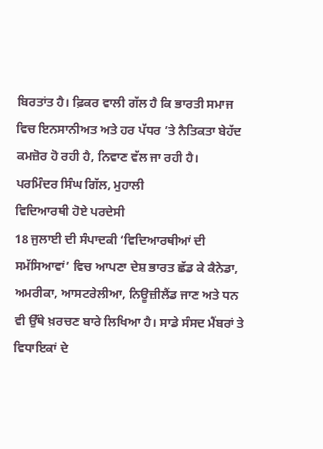ਬਿਰਤਾਂਤ ਹੈ। ਫ਼ਿਕਰ ਵਾਲੀ ਗੱਲ ਹੈ ਕਿ ਭਾਰਤੀ ਸਮਾਜ ਵਿਚ ਇਨਸਾਨੀਅਤ ਅਤੇ ਹਰ ਪੱਧਰ ’ਤੇ ਨੈਤਿਕਤਾ ਬੇਹੱਦ ਕਮਜ਼ੋਰ ਹੋ ਰਹੀ ਹੈ, ਨਿਵਾਣ ਵੱਲ ਜਾ ਰਹੀ ਹੈ।
ਪਰਮਿੰਦਰ ਸਿੰਘ ਗਿੱਲ, ਮੁਹਾਲੀ
ਵਿਦਿਆਰਥੀ ਹੋਏ ਪਰਦੇਸੀ
18 ਜੁਲਾਈ ਦੀ ਸੰਪਾਦਕੀ ‘ਵਿਦਿਆਰਥੀਆਂ ਦੀ ਸਮੱਸਿਆਵਾਂ’ ਵਿਚ ਆਪਣਾ ਦੇਸ਼ ਭਾਰਤ ਛੱਡ ਕੇ ਕੈਨੇਡਾ, ਅਮਰੀਕਾ, ਆਸਟਰੇਲੀਆ, ਨਿਊਜ਼ੀਲੈਂਡ ਜਾਣ ਅਤੇ ਧਨ ਵੀ ਉੱਥੇ ਖ਼ਰਚਣ ਬਾਰੇ ਲਿਖਿਆ ਹੈ। ਸਾਡੇ ਸੰਸਦ ਮੈਂਬਰਾਂ ਤੇ ਵਿਧਾਇਕਾਂ ਦੇ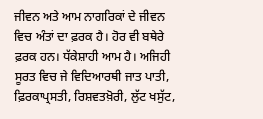ਜੀਵਨ ਅਤੇ ਆਮ ਨਾਗਰਿਕਾਂ ਦੇ ਜੀਵਨ ਵਿਚ ਅੰਤਾਂ ਦਾ ਫ਼ਰਕ ਹੈ। ਹੋਰ ਵੀ ਬਥੇਰੇ ਫ਼ਰਕ ਹਨ। ਧੱਕੇਸ਼ਾਹੀ ਆਮ ਹੈ। ਅਜਿਹੀ ਸੂਰਤ ਵਿਚ ਜੇ ਵਿਦਿਆਰਥੀ ਜਾਤ ਪਾਤੀ, ਫ਼ਿਰਕਾਪ੍ਰਸਤੀ, ਰਿਸ਼ਵਤਖ਼ੋਰੀ, ਲੁੱਟ ਖਸੁੱਟ,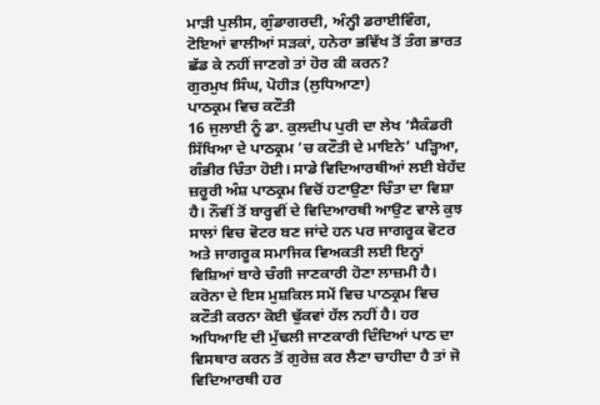ਮਾੜੀ ਪੁਲੀਸ, ਗੁੰਡਾਗਰਦੀ, ਅੰਨ੍ਹੀ ਡਰਾਈਵਿੰਗ, ਟੋਇਆਂ ਵਾਲੀਆਂ ਸੜਕਾਂ, ਹਨੇਰਾ ਭਵਿੱਖ ਤੋਂ ਤੰਗ ਭਾਰਤ ਛੱਡ ਕੇ ਨਹੀਂ ਜਾਣਗੇ ਤਾਂ ਹੋਰ ਕੀ ਕਰਨ?
ਗੁਰਮੁਖ ਸਿੰਘ, ਪੋਹੀੜ (ਲੁਧਿਆਣਾ)
ਪਾਠਕ੍ਰਮ ਵਿਚ ਕਟੌਤੀ
16 ਜੁਲਾਈ ਨੂੰ ਡਾ. ਕੁਲਦੀਪ ਪੁਰੀ ਦਾ ਲੇਖ ‘ਸੈਕੰਡਰੀ ਸਿੱਖਿਆ ਦੇ ਪਾਠਕ੍ਰਮ ’ਚ ਕਟੌਤੀ ਦੇ ਮਾਇਨੇ’ ਪੜ੍ਹਿਆ, ਗੰਭੀਰ ਚਿੰਤਾ ਹੋਈ। ਸਾਡੇ ਵਿਦਿਆਰਥੀਆਂ ਲਈ ਬੇਹੱਦ ਜ਼ਰੂਰੀ ਅੰਸ਼ ਪਾਠਕ੍ਰਮ ਵਿਚੋਂ ਹਟਾਉਣਾ ਚਿੰਤਾ ਦਾ ਵਿਸ਼ਾ ਹੈ। ਨੌਵੀਂ ਤੋਂ ਬਾਰ੍ਹਵੀਂ ਦੇ ਵਿਦਿਆਰਥੀ ਆਉਣ ਵਾਲੇ ਕੁਝ ਸਾਲਾਂ ਵਿਚ ਵੋਟਰ ਬਣ ਜਾਂਦੇ ਹਨ ਪਰ ਜਾਗਰੂਕ ਵੋਟਰ ਅਤੇ ਜਾਗਰੂਕ ਸਮਾਜਿਕ ਵਿਅਕਤੀ ਲਈ ਇਨ੍ਹਾਂ ਵਿਸ਼ਿਆਂ ਬਾਰੇ ਚੰਗੀ ਜਾਣਕਾਰੀ ਹੋਣਾ ਲਾਜ਼ਮੀ ਹੈ। ਕਰੋਨਾ ਦੇ ਇਸ ਮੁਸ਼ਕਿਲ ਸਮੇਂ ਵਿਚ ਪਾਠਕ੍ਰਮ ਵਿਚ ਕਟੌਤੀ ਕਰਨਾ ਕੋਈ ਢੁੱਕਵਾਂ ਹੱਲ ਨਹੀਂ ਹੈ। ਹਰ ਅਧਿਆਇ ਦੀ ਮੁੱਢਲੀ ਜਾਣਕਾਰੀ ਦਿੰਦਿਆਂ ਪਾਠ ਦਾ ਵਿਸਥਾਰ ਕਰਨ ਤੋਂ ਗੁਰੇਜ਼ ਕਰ ਲੈਣਾ ਚਾਹੀਦਾ ਹੈ ਤਾਂ ਜੋ ਵਿਦਿਆਰਥੀ ਹਰ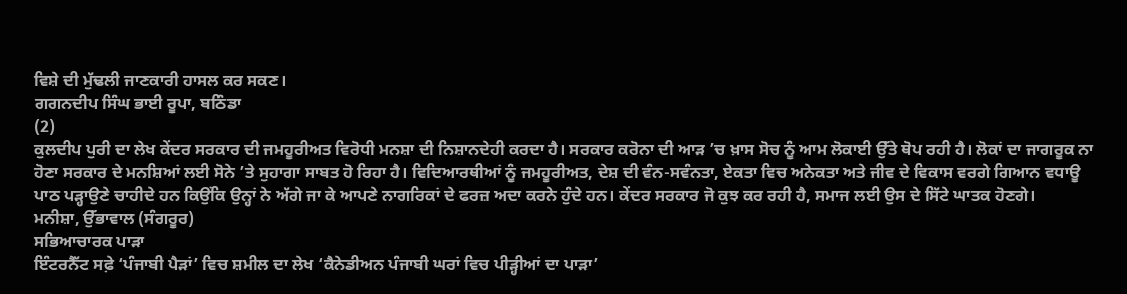ਵਿਸ਼ੇ ਦੀ ਮੁੱਢਲੀ ਜਾਣਕਾਰੀ ਹਾਸਲ ਕਰ ਸਕਣ।
ਗਗਨਦੀਪ ਸਿੰਘ ਭਾਈ ਰੂਪਾ, ਬਠਿੰਡਾ
(2)
ਕੁਲਦੀਪ ਪੁਰੀ ਦਾ ਲੇਖ ਕੇਂਦਰ ਸਰਕਾਰ ਦੀ ਜਮਹੂਰੀਅਤ ਵਿਰੋਧੀ ਮਨਸ਼ਾ ਦੀ ਨਿਸ਼ਾਨਦੇਹੀ ਕਰਦਾ ਹੈ। ਸਰਕਾਰ ਕਰੋਨਾ ਦੀ ਆੜ ’ਚ ਖ਼ਾਸ ਸੋਚ ਨੂੰ ਆਮ ਲੋਕਾਈ ਉੱਤੇ ਥੋਪ ਰਹੀ ਹੈ। ਲੋਕਾਂ ਦਾ ਜਾਗਰੂਕ ਨਾ ਹੋਣਾ ਸਰਕਾਰ ਦੇ ਮਨਸ਼ਿਆਂ ਲਈ ਸੋਨੇ ’ਤੇ ਸੁਹਾਗਾ ਸਾਬਤ ਹੋ ਰਿਹਾ ਹੈ। ਵਿਦਿਆਰਥੀਆਂ ਨੂੰ ਜਮਹੂਰੀਅਤ, ਦੇਸ਼ ਦੀ ਵੰਨ-ਸਵੰਨਤਾ, ਏਕਤਾ ਵਿਚ ਅਨੇਕਤਾ ਅਤੇ ਜੀਵ ਦੇ ਵਿਕਾਸ ਵਰਗੇ ਗਿਆਨ ਵਧਾਊ ਪਾਠ ਪੜ੍ਹਾਉਣੇ ਚਾਹੀਦੇ ਹਨ ਕਿਉਂਕਿ ਉਨ੍ਹਾਂ ਨੇ ਅੱਗੇ ਜਾ ਕੇ ਆਪਣੇ ਨਾਗਰਿਕਾਂ ਦੇ ਫਰਜ਼ ਅਦਾ ਕਰਨੇ ਹੁੰਦੇ ਹਨ। ਕੇਂਦਰ ਸਰਕਾਰ ਜੋ ਕੁਝ ਕਰ ਰਹੀ ਹੈ, ਸਮਾਜ ਲਈ ਉਸ ਦੇ ਸਿੱਟੇ ਘਾਤਕ ਹੋਣਗੇ।
ਮਨੀਸ਼ਾ, ਉੱਭਾਵਾਲ (ਸੰਗਰੂਰ)
ਸਭਿਆਚਾਰਕ ਪਾੜਾ
ਇੰਟਰਨੈੱਟ ਸਫ਼ੇ ‘ਪੰਜਾਬੀ ਪੈੜਾਂ’ ਵਿਚ ਸ਼ਮੀਲ ਦਾ ਲੇਖ ‘ਕੈਨੇਡੀਅਨ ਪੰਜਾਬੀ ਘਰਾਂ ਵਿਚ ਪੀੜ੍ਹੀਆਂ ਦਾ ਪਾੜਾ’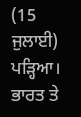(15 ਜੁਲਾਈ) ਪੜ੍ਹਿਆ। ਭਾਰਤ ਤੇ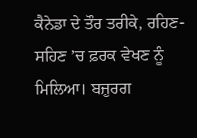ਕੈਨੇਡਾ ਦੇ ਤੌਰ ਤਰੀਕੇ, ਰਹਿਣ-ਸਹਿਣ ’ਚ ਫ਼ਰਕ ਵੇਖਣ ਨੂੰ ਮਿਲਿਆ। ਬਜ਼ੁਰਗ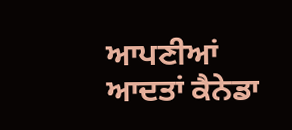ਆਪਣੀਆਂ ਆਦਤਾਂ ਕੈਨੇਡਾ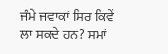ਜੰਮੇ ਜਵਾਕਾਂ ਸਿਰ ਕਿਵੇਂ ਲਾ ਸਕਦੇ ਹਨ? ਸਮਾਂ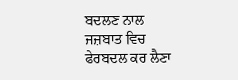ਬਦਲਣ ਨਾਲ ਜਜ਼ਬਾਤ ਵਿਚ ਫੇਰਬਦਲ ਕਰ ਲੈਣਾ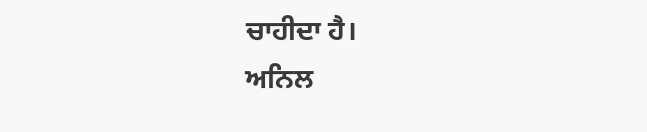ਚਾਹੀਦਾ ਹੈ।
ਅਨਿਲ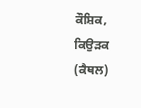ਕੌਸ਼ਿਕ, ਕਿਉੜਕ (ਕੈਥਲ)